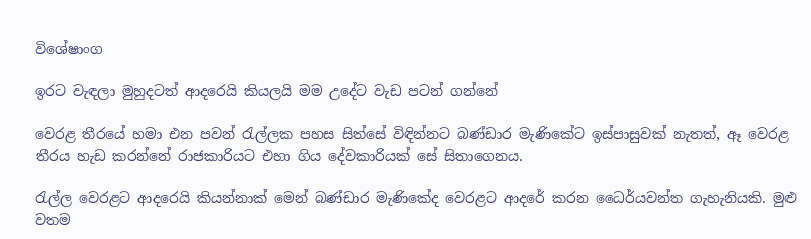විශේෂාංග

ඉරට වැඳලා මුහුදටත් ආදරෙයි කියලයි මම උදේට වැඩ පටන් ගන්නේ

වෙරළ තීරයේ හමා එන පවන් රැල්ලක පහස සිත්සේ විඳින්නට බණ්ඩාර මැණිකේට ඉස්පාසුවක් නැතත්, ඈ වෙරළ තීරය හැඩ කරන්නේ රාජකාරියට එහා ගිය දේවකාරියක් සේ සිතාගෙනය.

රැල්ල වෙරළට ආදරෙයි කියන්නාක් මෙන් බණ්ඩාර මැණිකේද වෙරළට ආදරේ කරන ධෛර්යවන්ත ගැහැනියකි. මුළු වතම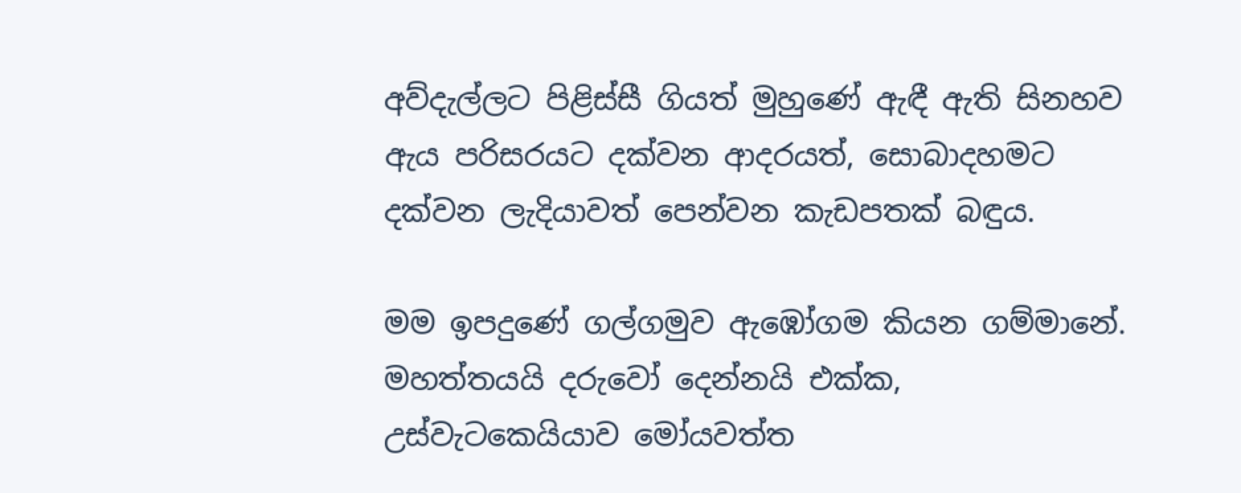අව්දැල්ලට පිළිස්සී ගියත් මුහුණේ ඇඳී ඇති සිනහව ඇය පරිසරයට දක්වන ආදරයත්, සොබාදහමට දක්වන ලැදියාවත් පෙන්වන කැඩපතක් බඳුය.

මම ඉපදුණේ ගල්ගමුව ඇඹෝගම කියන ගම්මානේ. මහත්තයයි දරුවෝ දෙන්නයි එක්ක, උස්වැටකෙයියාව මෝයවත්ත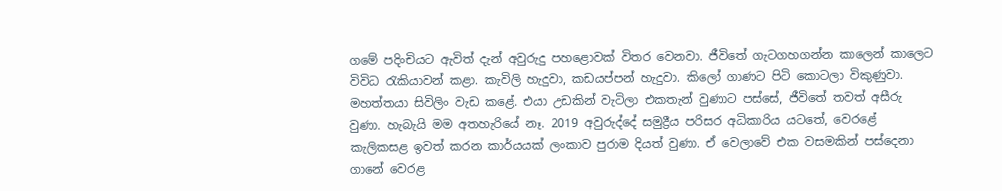ගමේ පදිංචියට ඇවිත් දැන් අවුරුදු පහළොවක් විතර වෙනවා. ජීවිතේ ගැටගහගන්න කාලෙන් කාලෙට විවිධ රැකියාවන් කළා. කැවිලි හැදුවා, කඩයප්පන් හැදුවා. කිලෝ ගාණට පිටි කොටලා විකුණුවා. මහත්තයා සිවිලිං වැඩ කළේ. එයා උඩකින් වැටිලා එකතැන් වුණාට පස්සේ, ජීවිතේ තවත් අසීරු වුණා. හැබැයි මම අතහැරියේ නෑ. 2019 අවුරුද්දේ සමුද්‍රීය පරිසර අධිකාරිය යටතේ, වෙරළේ කැලිකසළ ඉවත් කරන කාර්යයක් ලංකාව පුරාම දියත් වුණා. ඒ වෙලාවේ එක වසමකින් පස්දෙනා ගානේ වෙරළ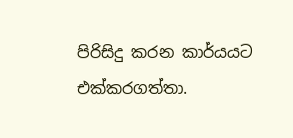පිරිසිදු කරන කාර්යයට එක්කරගත්තා.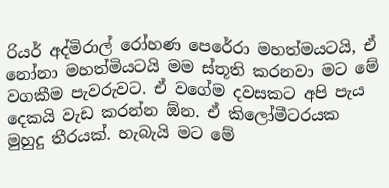රියර් අද්මිරාල් රෝහණ පෙරේරා මහත්මයටයි, ඒ නෝනා මහත්මියටයි මම ස්තූති කරනවා මට මේ වගකීම පැවරුවට. ඒ වගේම දවසකට අපි පැය දෙකයි වැඩ කරන්න ඕන. ඒ කිලෝමීටරයක මුහුදු තීරයක්. හැබැයි මට මේ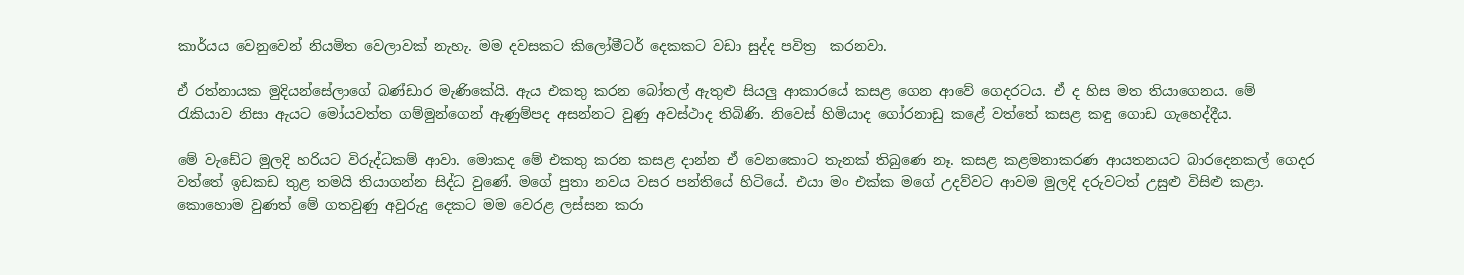කාර්යය වෙනුවෙන් නියමිත වෙලාවක් නැහැ. මම දවසකට කිලෝමීටර් දෙකකට වඩා සුද්ද පවිත්‍ර  කරනවා.

ඒ රත්නායක මුදියන්සේලාගේ බණ්ඩාර මැණිකේයි. ඇය එකතු කරන බෝතල් ඇතුළු සියලු ආකාරයේ කසළ ගෙන ආවේ ගෙදරටය. ඒ ද හිස මත තියාගෙනය. මේ  රැකියාව නිසා ඇයට මෝයවත්ත ගම්මුන්ගෙන් ඇණුම්පද අසන්නට වුණු අවස්ථාද තිබිණි. නිවෙස් හිමියාද ගෝරනාඩු කළේ වත්තේ කසළ කඳු ගොඩ ගැහෙද්දීය.

මේ වැඩේට මුලදි හරියට විරුද්ධකම් ආවා. මොකද මේ එකතු කරන කසළ දාන්න ඒ වෙනකොට තැනක් තිබුණෙ නෑ. කසළ කළමනාකරණ ආයතනයට බාරදෙනකල් ගෙදර වත්තේ ඉඩකඩ තුළ තමයි තියාගන්න සිද්ධ වුණේ. මගේ පුතා නවය වසර පන්තියේ හිටියේ. එයා මං එක්ක මගේ උදව්වට ආවම මුලදි දරුවටත් උසුළු විසිළු කළා. කොහොම වුණත් මේ ගතවුණු අවුරුදු දෙකට මම වෙරළ ලස්සන කරා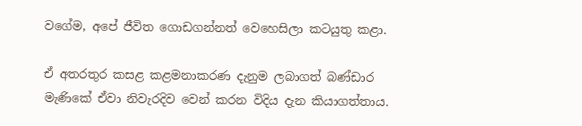වගේම, අපේ ජීවිත ගොඩගන්නත් වෙහෙසිලා කටයුතු කළා.

ඒ අතරතුර කසළ කළමනාකරණ දැනුම ලබාගත් බණ්ඩාර මැණිකේ ඒවා නිවැරදිව වෙන් කරන විදිය දැන කියාගත්තාය.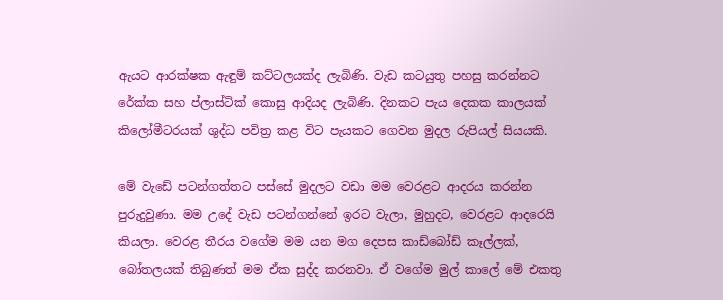ඇයට ආරක්ෂක ඇඳුම් කට්ටලයක්ද ලැබිණි. වැඩ කටයුතු පහසු කරන්නට රේක්ක සහ ප්ලාස්ටික් කොසු ආදියද ලැබිණි. දිනකට පැය දෙකක කාලයක් කිලෝමීටරයක් ශුද්ධ පවිත්‍ර කළ විට පැයකට ගෙවන මුදල රුපියල් සියයකි.

මේ වැඩේ පටන්ගත්තට පස්සේ මුදලට වඩා මම වෙරළට ආදරය කරන්න පුරුදුවුණා. මම උදේ වැඩ පටන්ගන්නේ ඉරට වැලා, මුහුදට, වෙරළට ආදරෙයි කියලා. වෙරළ තීරය වගේම මම යන මග දෙපස කාඩ්බෝඩ් කෑල්ලක්, බෝතලයක් තිබුණත් මම ඒක සුද්ද කරනවා. ඒ වගේම මුල් කාලේ මේ එකතු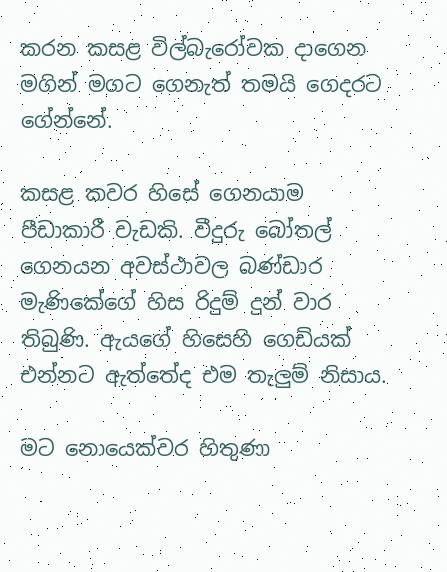කරන කසළ විල්බැරෝවක දාගෙන මගින් මගට ගෙනැත් තමයි ගෙදරට ගේන්නේ.

කසළ කවර හිසේ ගෙනයාම පීඩාකාරී වැඩකි. වීදුරු බෝතල් ගෙනයන අවස්ථාවල බණ්ඩාර මැණිකේගේ හිස රිදුම් දුන් වාර තිබුණි. ඇයගේ හිසෙහි ගෙඩියක් එන්නට ඇත්තේද එම තැලුම් නිසාය.

මට නොයෙක්වර හිතුණා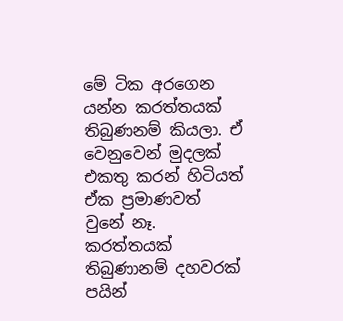මේ ටික අරගෙන යන්න කරත්තයක් තිබුණනම් කියලා. ඒ වෙනුවෙන් මුදලක් එකතු කරන් හිටියත් ඒක ප්‍රමාණවත් වුනේ නෑ. කරත්තයක් තිබුණානම් දහවරක් පයින්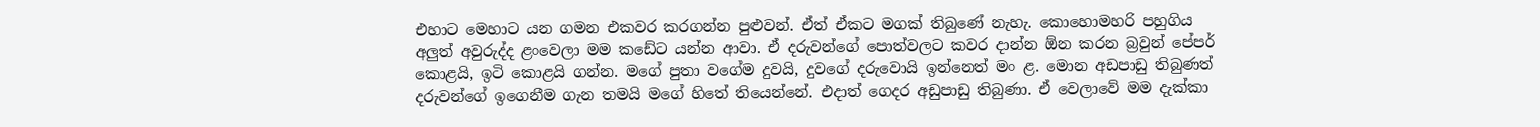එහාට මෙහාට යන ගමන එකවර කරගන්න පුළුවන්. ඒත් ඒකට මගක් තිබුණේ නැහැ. කොහොමහරි පහුගිය අලුත් අවුරුද්ද ළංවෙලා මම කඩේට යන්න ආවා. ඒ දරුවන්ගේ පොත්වලට කවර දාන්න ඕන කරන බ්‍රවුන් පේපර් කොළයි, ඉටි කොළයි ගන්න. මගේ පුතා වගේම දුවයි, දුවගේ දරුවොයි ඉන්නෙත් මං ළ. මොන අඩපාඩු තිබුණත් දරුවන්ගේ ඉගෙනීම ගැන තමයි මගේ හිතේ තියෙන්නේ. එදාත් ගෙදර අඩුපාඩු තිබුණා. ඒ වෙලාවේ මම දැක්කා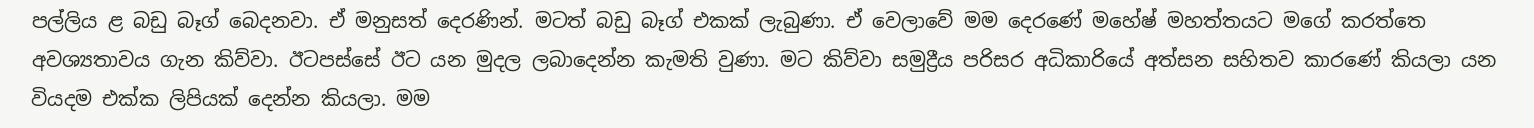පල්ලිය ළ බඩු බෑග් බෙදනවා. ඒ මනුසත් දෙරණින්. මටත් බඩු බෑග් එකක් ලැබුණා. ඒ වෙලාවේ මම දෙරණේ මහේෂ් මහත්තයට මගේ කරත්තෙ අවශ්‍යතාවය ගැන කිව්වා. ඊටපස්සේ ඊට යන මුදල ලබාදෙන්න කැමති වුණා. මට කිව්වා සමුද්‍රීය පරිසර අධිකාරියේ අත්සන සහිතව කාරණේ කියලා යන වියදම එක්ක ලිපියක් දෙන්න කියලා. මම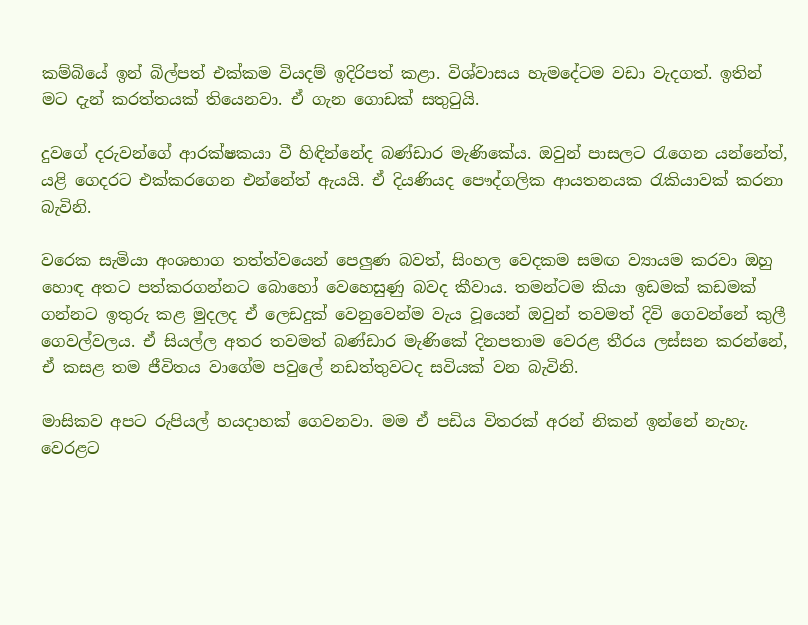කම්බියේ ඉන් බිල්පත් එක්කම වියදම් ඉදිරිපත් කළා. විශ්වාසය හැමදේටම වඩා වැදගත්. ඉතින් මට දැන් කරත්තයක් තියෙනවා. ඒ ගැන ගොඩක් සතුටුයි.

දුවගේ දරුවන්ගේ ආරක්ෂකයා වී හිඳින්නේද බණ්ඩාර මැණිකේය. ඔවුන් පාසලට රැගෙන යන්නේත්, යළි ගෙදරට එක්කරගෙන එන්නේත් ඇයයි. ඒ දියණියද පෞද්ගලික ආයතනයක රැකියාවක් කරනා බැවිනි.

වරෙක සැමියා අංශභාග තත්ත්වයෙන් පෙලුණ බවත්, සිංහල වෙදකම සමඟ ව්‍යායම කරවා ඔහු හොඳ අතට පත්කරගන්නට බොහෝ වෙහෙසුණු බවද කීවාය. තමන්ටම කියා ඉඩමක් කඩමක් ගන්නට ඉතුරු කළ මුදලද ඒ ලෙඩදුක් වෙනුවෙන්ම වැය වූයෙන් ඔවුන් තවමත් දිවි ගෙවන්නේ කුලී ගෙවල්වලය. ඒ සියල්ල අතර තවමත් බණ්ඩාර මැණිකේ දිනපතාම වෙරළ තීරය ලස්සන කරන්නේ, ඒ කසළ තම ජීවිතය වාගේම පවුලේ නඩත්තුවටද සවියක් වන බැවිනි.

මාසිකව අපට රුපියල් හයදාහක් ගෙවනවා. මම ඒ පඩිය විතරක් අරන් නිකන් ඉන්නේ නැහැ. වෙරළට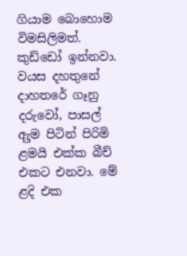ගියාම බොහොම විමසිලිමත්. කුඩ්ඩෝ ඉන්නවා. වයස දහතුනේ දාහතරේ ගෑනු දරුවෝ, පාසල් ඇුම පිටින් පිරිමි ළමයි එක්ක බීච් එකට එනවා. මේ ළදි එක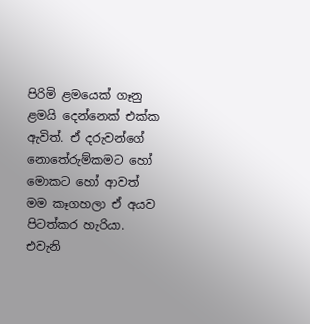පිරිමි ළමයෙක් ගෑනු ළමයි දෙන්නෙක් එක්ක ඇවිත්. ඒ දරුවන්ගේ නොතේරුම්කමට හෝ මොකට හෝ ආවත් මම කෑගහලා ඒ අයව පිටත්කර හැරියා. එවැනි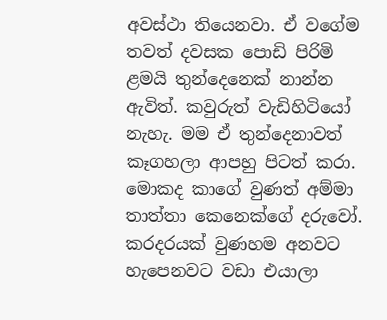අවස්ථා තියෙනවා. ඒ වගේම තවත් දවසක පොඩි පිරිමි ළමයි තුන්දෙනෙක් නාන්න ඇවිත්. කවුරුත් වැඩිහිටියෝ නැහැ. මම ඒ තුන්දෙනාවත් කෑගහලා ආපහු පිටත් කරා. මොකද කාගේ වුණත් අම්මා තාත්තා කෙනෙක්ගේ දරුවෝ. කරදරයක් වුණහම අනවට හැපෙනවට වඩා එයාලා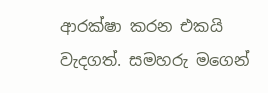ආරක්ෂා කරන එකයි වැදගත්. සමහරු මගෙන්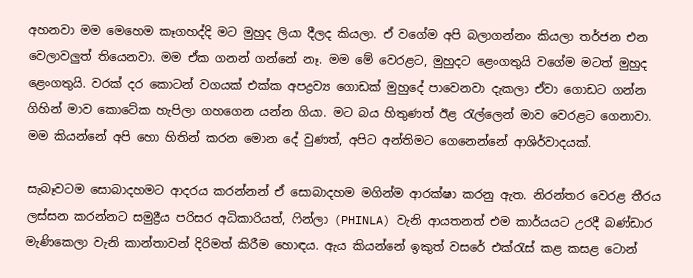අහනවා මම මෙහෙම කෑගහද්දි මට මුහුද ලියා දීලද කියලා. ඒ වගේම අපි බලාගන්නං කියලා තර්ජන එන වෙලාවලුත් තියෙනවා. මම ඒක ගනන් ගන්නේ නෑ. මම මේ වෙරළට, මුහුදට ළෙංගතුයි වගේම මටත් මුහුද ළෙංගතුයි. වරක් දර කොටන් වගයක් එක්ක අපද්‍රව්‍ය ගොඩක් මුහුදේ පාවෙනවා දැකලා ඒවා ගොඩට ගන්න ගිහින් මාව කොටේක හැපිලා ගහගෙන යන්න ගියා. මට බය හිතුණත් ඊළ රැල්ලෙන් මාව වෙරළට ගෙනාවා. මම කියන්නේ අපි හො හිතින් කරන මොන දේ වුණත්, අපිට අන්තිමට ගෙනෙන්නේ ආශිර්වාදයක්.

සැබෑවටම සොබාදහමට ආදරය කරන්නන් ඒ සොබාදහම මගින්ම ආරක්ෂා කරනු ඇත. නිරන්තර වෙරළ තීරය ලස්සන කරන්නට සමුද්‍රීය පරිසර අධිකාරියත්, ෆින්ලා (PHINLA) වැනි ආයතනත් එම කාර්යයට උරදී බණ්ඩාර මැණිකෙලා වැනි කාන්තාවන් දිරිමත් කිරීම හොඳය. ඇය කියන්නේ ඉකුත් වසරේ එක්රැස් කළ කසළ ටොන්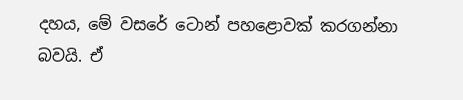දහය, මේ වසරේ ටොන් පහළොවක් කරගන්නා බවයි. ඒ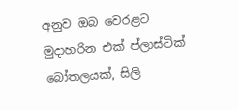අනුව ඔබ වෙරළට මුදාහරින එක් ප්ලාස්ටික් බෝතලයක්, සිලි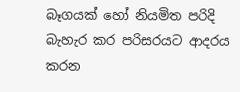බෑගයක් හෝ නියමිත පරිදි බැහැර කර පරිසරයට ආදරය කරන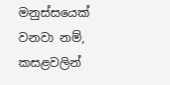මනුස්සයෙක් වනවා නම්, කසළවලින්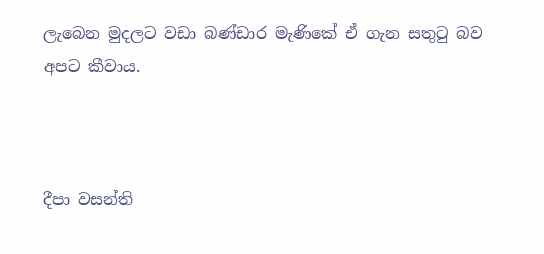ලැබෙන මුදලට වඩා බණ්ඩාර මැණිකේ ඒ ගැන සතුටු බව අපට කීවාය.



දීපා වසන්ති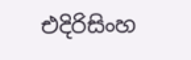එදිරිසිංහ